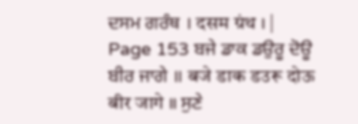ਦਸਮ ਗਰੰਥ । दसम ग्रंथ । |
Page 153 ਬਜੇ ਡਾਕ ਡਉਰੂ ਦੋਊ ਬੀਰ ਜਾਗੇ ॥ बजे डाक डउरू दोऊ बीर जागे ॥ ਸੁਣੇ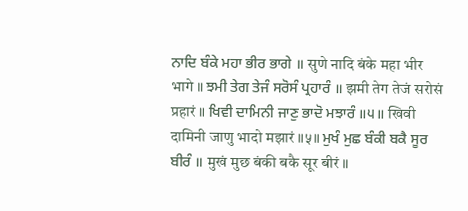ਨਾਦਿ ਬੰਕੇ ਮਹਾ ਭੀਰ ਭਾਗੇ ॥ सुणे नादि बंके महा भीर भागे ॥ ਝਮੀ ਤੇਗ ਤੇਜੰ ਸਰੋਸੰ ਪ੍ਰਹਾਰੰ ॥ झमी तेग तेजं सरोसं प्रहारं ॥ ਖਿਵੀ ਦਾਮਿਨੀ ਜਾਣੁ ਭਾਦੋ ਮਝਾਰੰ ॥੫॥ खिवी दामिनी जाणु भादो मझारं ॥५॥ ਮੁਖੰ ਮੁਛ ਬੰਕੀ ਬਕੈ ਸੂਰ ਬੀਰੰ ॥ मुखं मुछ बंकी बकै सूर बीरं ॥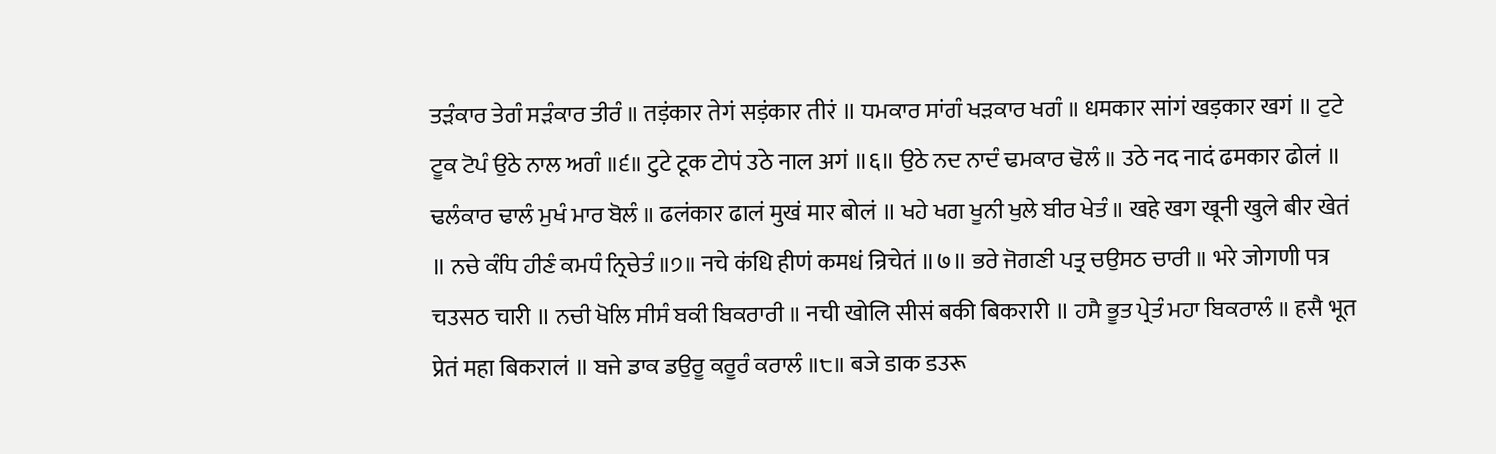ਤੜੰਕਾਰ ਤੇਗੰ ਸੜੰਕਾਰ ਤੀਰੰ ॥ तड़ंकार तेगं सड़ंकार तीरं ॥ ਧਮਕਾਰ ਸਾਂਗੰ ਖੜਕਾਰ ਖਗੰ ॥ धमकार सांगं खड़कार खगं ॥ ਟੁਟੇ ਟੂਕ ਟੋਪੰ ਉਠੇ ਨਾਲ ਅਗੰ ॥੬॥ टुटे टूक टोपं उठे नाल अगं ॥६॥ ਉਠੇ ਨਦ ਨਾਦੰ ਢਮਕਾਰ ਢੋਲੰ ॥ उठे नद नादं ढमकार ढोलं ॥ ਢਲੰਕਾਰ ਢਾਲੰ ਮੁਖੰ ਮਾਰ ਬੋਲੰ ॥ ढलंकार ढालं मुखं मार बोलं ॥ ਖਹੇ ਖਗ ਖੂਨੀ ਖੁਲੇ ਬੀਰ ਖੇਤੰ ॥ खहे खग खूनी खुले बीर खेतं ॥ ਨਚੇ ਕੰਧਿ ਹੀਣੰ ਕਮਧੰ ਨ੍ਰਿਚੇਤੰ ॥੭॥ नचे कंधि हीणं कमधं न्रिचेतं ॥७॥ ਭਰੇ ਜੋਗਣੀ ਪਤ੍ਰ ਚਉਸਠ ਚਾਰੀ ॥ भरे जोगणी पत्र चउसठ चारी ॥ ਨਚੀ ਖੋਲਿ ਸੀਸੰ ਬਕੀ ਬਿਕਰਾਰੀ ॥ नची खोलि सीसं बकी बिकरारी ॥ ਹਸੈ ਭੂਤ ਪ੍ਰੇਤੰ ਮਹਾ ਬਿਕਰਾਲੰ ॥ हसै भूत प्रेतं महा बिकरालं ॥ ਬਜੇ ਡਾਕ ਡਉਰੂ ਕਰੂਰੰ ਕਰਾਲੰ ॥੮॥ बजे डाक डउरू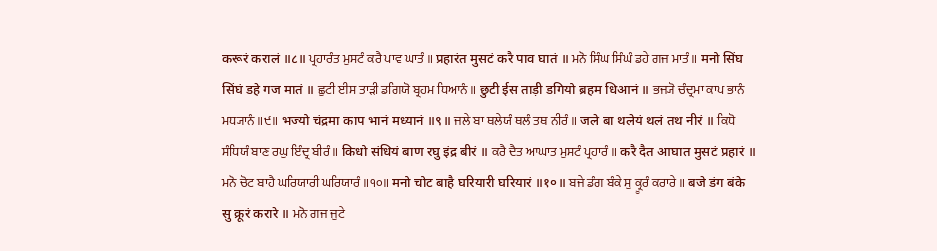करूरं करालं ॥८॥ ਪ੍ਰਹਾਰੰਤ ਮੁਸਟੰ ਕਰੈ ਪਾਵ ਘਾਤੰ ॥ प्रहारंत मुसटं करै पाव घातं ॥ ਮਨੋ ਸਿੰਘ ਸਿੰਘੰ ਡਹੇ ਗਜ ਮਾਤੰ ॥ मनो सिंघ सिंघं डहे गज मातं ॥ ਛੁਟੀ ਈਸ ਤਾੜੀ ਡਗਿਯੋ ਬ੍ਰਹਮ ਧਿਆਨੰ ॥ छुटी ईस ताड़ी डगियो ब्रहम धिआनं ॥ ਭਜ੍ਯੋ ਚੰਦ੍ਰਮਾ ਕਾਪ ਭਾਨੰ ਮਧ੍ਯਾਨੰ ॥੯॥ भज्यो चंद्रमा काप भानं मध्यानं ॥९॥ ਜਲੇ ਬਾ ਥਲੇਯੰ ਥਲੰ ਤਥ ਨੀਰੰ ॥ जले बा थलेयं थलं तथ नीरं ॥ ਕਿਧੋ ਸੰਧਿਯੰ ਬਾਣ ਰਘੁ ਇੰਦ੍ਰ ਬੀਰੰ ॥ किधो संधियं बाण रघु इंद्र बीरं ॥ ਕਰੈ ਦੈਤ ਆਘਾਤ ਮੁਸਟੰ ਪ੍ਰਹਾਰੰ ॥ करै दैत आघात मुसटं प्रहारं ॥ ਮਨੋ ਚੋਟ ਬਾਹੈ ਘਰਿਯਾਰੀ ਘਰਿਯਾਰੰ ॥੧੦॥ मनो चोट बाहै घरियारी घरियारं ॥१०॥ ਬਜੇ ਡੰਗ ਬੰਕੇ ਸੁ ਕ੍ਰੂਰੰ ਕਰਾਰੇ ॥ बजे डंग बंके सु क्रूरं करारे ॥ ਮਨੋ ਗਜ ਜੁਟੇ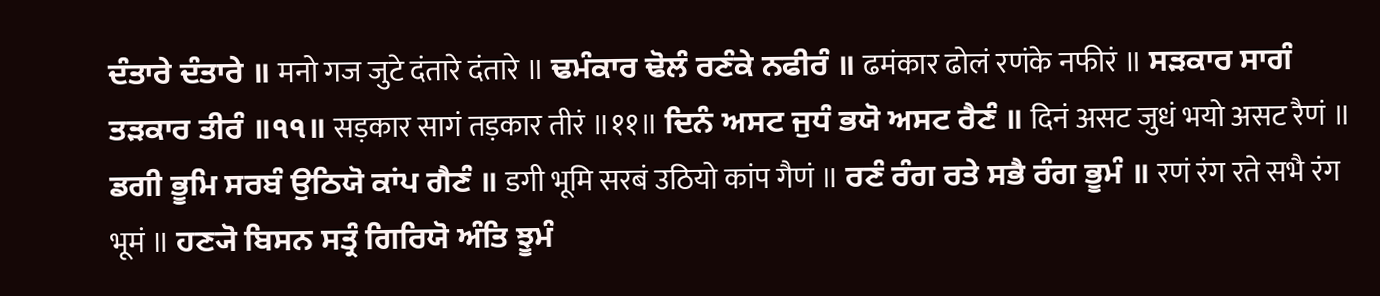ਦੰਤਾਰੇ ਦੰਤਾਰੇ ॥ मनो गज जुटे दंतारे दंतारे ॥ ਢਮੰਕਾਰ ਢੋਲੰ ਰਣੰਕੇ ਨਫੀਰੰ ॥ ढमंकार ढोलं रणंके नफीरं ॥ ਸੜਕਾਰ ਸਾਗੰ ਤੜਕਾਰ ਤੀਰੰ ॥੧੧॥ सड़कार सागं तड़कार तीरं ॥११॥ ਦਿਨੰ ਅਸਟ ਜੁਧੰ ਭਯੋ ਅਸਟ ਰੈਣੰ ॥ दिनं असट जुधं भयो असट रैणं ॥ ਡਗੀ ਭੂਮਿ ਸਰਬੰ ਉਠਿਯੋ ਕਾਂਪ ਗੈਣੰ ॥ डगी भूमि सरबं उठियो कांप गैणं ॥ ਰਣੰ ਰੰਗ ਰਤੇ ਸਭੈ ਰੰਗ ਭੂਮੰ ॥ रणं रंग रते सभै रंग भूमं ॥ ਹਣ੍ਯੋ ਬਿਸਨ ਸਤ੍ਰੰ ਗਿਰਿਯੋ ਅੰਤਿ ਝੂਮੰ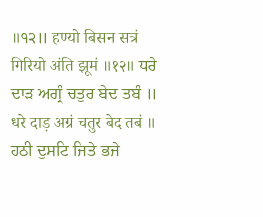॥੧੨॥ हण्यो बिसन सत्रं गिरियो अंति झूमं ॥१२॥ ਧਰੇ ਦਾੜ ਅਗ੍ਰੰ ਚਤੁਰ ਬੇਦ ਤਬੰ ॥ धरे दाड़ अग्रं चतुर बेद तबं ॥ ਹਠੀ ਦੁਸਟਿ ਜਿਤੇ ਭਜੇ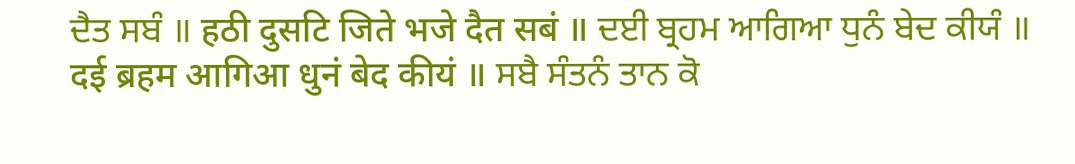ਦੈਤ ਸਬੰ ॥ हठी दुसटि जिते भजे दैत सबं ॥ ਦਈ ਬ੍ਰਹਮ ਆਗਿਆ ਧੁਨੰ ਬੇਦ ਕੀਯੰ ॥ दई ब्रहम आगिआ धुनं बेद कीयं ॥ ਸਬੈ ਸੰਤਨੰ ਤਾਨ ਕੋ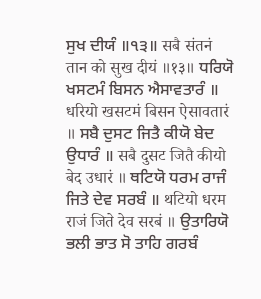ਸੁਖ ਦੀਯੰ ॥੧੩॥ सबै संतनं तान को सुख दीयं ॥१३॥ ਧਰਿਯੋ ਖਸਟਮੰ ਬਿਸਨ ਐਸਾਵਤਾਰੰ ॥ धरियो खसटमं बिसन ऐसावतारं ॥ ਸਬੈ ਦੁਸਟ ਜਿਤੈ ਕੀਯੋ ਬੇਦ ਉਧਾਰੰ ॥ सबै दुसट जितै कीयो बेद उधारं ॥ ਥਟਿਯੋ ਧਰਮ ਰਾਜੰ ਜਿਤੇ ਦੇਵ ਸਰਬੰ ॥ थटियो धरम राजं जिते देव सरबं ॥ ਉਤਾਰਿਯੋ ਭਲੀ ਭਾਤ ਸੋ ਤਾਹਿ ਗਰਬੰ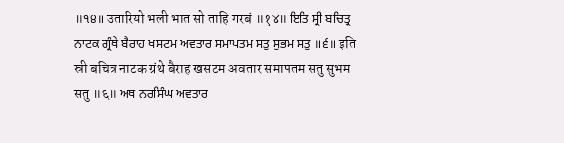॥੧੪॥ उतारियो भली भात सो ताहि गरबं ॥१४॥ ਇਤਿ ਸ੍ਰੀ ਬਚਿਤ੍ਰ ਨਾਟਕ ਗ੍ਰੰਥੇ ਬੈਰਾਹ ਖਸਟਮ ਅਵਤਾਰ ਸਮਾਪਤਮ ਸਤੁ ਸੁਭਮ ਸਤੁ ॥੬॥ इति स्री बचित्र नाटक ग्रंथे बैराह खसटम अवतार समापतम सतु सुभम सतु ॥६॥ ਅਥ ਨਰਸਿੰਘ ਅਵਤਾਰ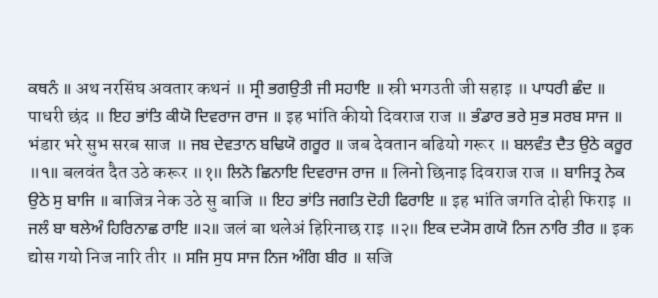ਕਥਨੰ ॥ अथ नरसिंघ अवतार कथनं ॥ ਸ੍ਰੀ ਭਗਉਤੀ ਜੀ ਸਹਾਇ ॥ स्री भगउती जी सहाइ ॥ ਪਾਧਰੀ ਛੰਦ ॥ पाधरी छंद ॥ ਇਹ ਭਾਂਤਿ ਕੀਯੋ ਦਿਵਰਾਜ ਰਾਜ ॥ इह भांति कीयो दिवराज राज ॥ ਭੰਡਾਰ ਭਰੇ ਸੁਭ ਸਰਬ ਸਾਜ ॥ भंडार भरे सुभ सरब साज ॥ ਜਬ ਦੇਵਤਾਨ ਬਢਿਯੋ ਗਰੂਰ ॥ जब देवतान बढियो गरूर ॥ ਬਲਵੰਤ ਦੈਤ ਉਠੇ ਕਰੂਰ ॥੧॥ बलवंत दैत उठे करूर ॥१॥ ਲਿਨੋ ਛਿਨਾਇ ਦਿਵਰਾਜ ਰਾਜ ॥ लिनो छिनाइ दिवराज राज ॥ ਬਾਜਿਤ੍ਰ ਨੇਕ ਉਠੇ ਸੁ ਬਾਜਿ ॥ बाजित्र नेक उठे सु बाजि ॥ ਇਹ ਭਾਂਤਿ ਜਗਤਿ ਦੋਹੀ ਫਿਰਾਇ ॥ इह भांति जगति दोही फिराइ ॥ ਜਲੰ ਬਾ ਥਲੇਅੰ ਹਿਰਿਨਾਛ ਰਾਇ ॥੨॥ जलं बा थलेअं हिरिनाछ राइ ॥२॥ ਇਕ ਦ੍ਯੋਸ ਗਯੋ ਨਿਜ ਨਾਰਿ ਤੀਰ ॥ इक द्योस गयो निज नारि तीर ॥ ਸਜਿ ਸੁਧ ਸਾਜ ਨਿਜ ਅੰਗਿ ਬੀਰ ॥ सजि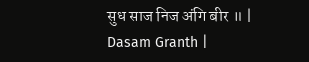सुध साज निज अंगि बीर ॥ |
Dasam Granth |